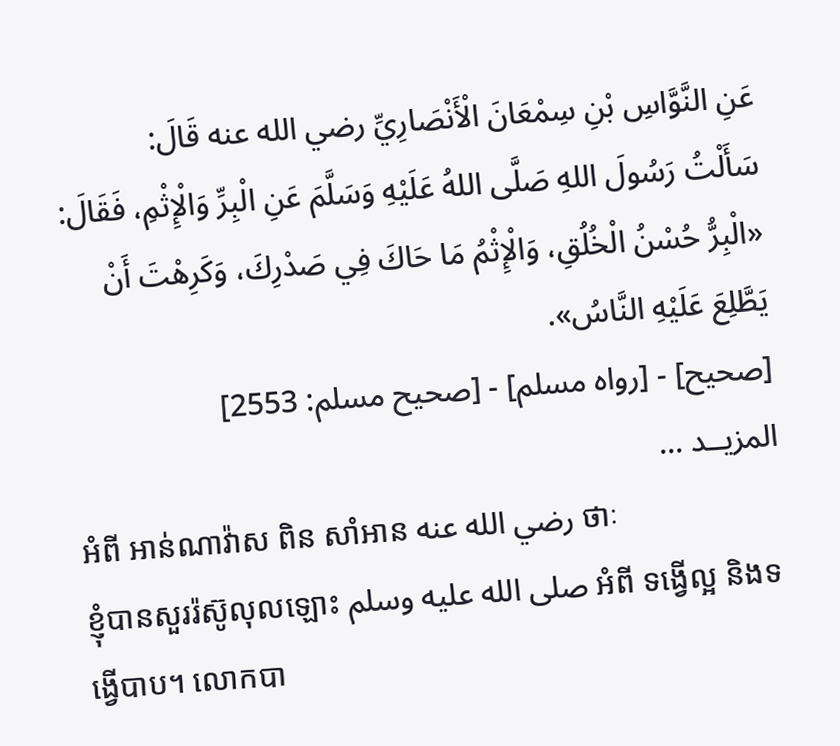عَنِ النَّوَّاسِ بْنِ سِمْعَانَ الْأَنْصَارِيِّ رضي الله عنه قَالَ:
سَأَلْتُ رَسُولَ اللهِ صَلَّى اللهُ عَلَيْهِ وَسَلَّمَ عَنِ الْبِرِّ وَالْإِثْمِ، فَقَالَ: «الْبِرُّ حُسْنُ الْخُلُقِ، وَالْإِثْمُ مَا حَاكَ فِي صَدْرِكَ، وَكَرِهْتَ أَنْ يَطَّلِعَ عَلَيْهِ النَّاسُ».
[صحيح] - [رواه مسلم] - [صحيح مسلم: 2553]
المزيــد ...
អំពី អាន់ណាវ៉ាស ពិន សាំអាន رضي الله عنه ថាៈ
ខ្ញុំបានសួររ៉ស៊ូលុលឡោះ صلى الله عليه وسلم អំពី ទង្វើល្អ និងទង្វើបាប។ លោកបា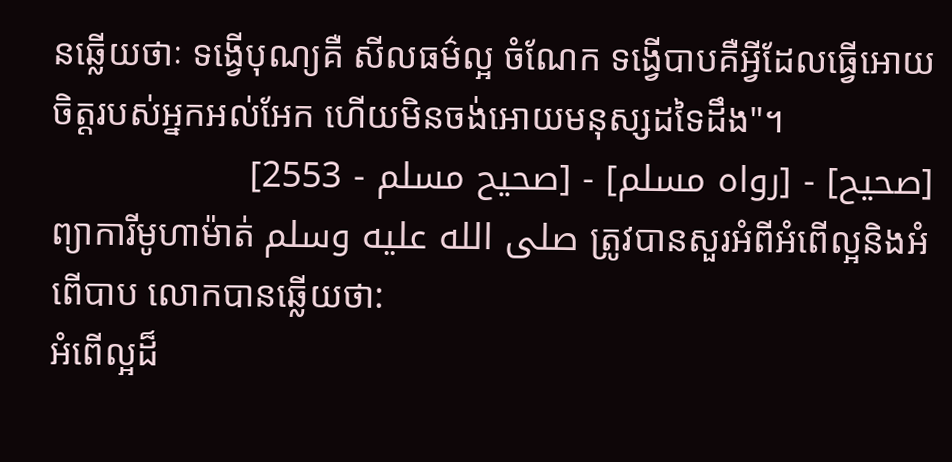នឆ្លើយថាៈ ទង្វើបុណ្យគឺ សីលធម៌ល្អ ចំណែក ទង្វើបាបគឺអ្វីដែលធ្វើអោយចិត្ដរបស់អ្នកអល់អែក ហើយមិនចង់អោយមនុស្សដទៃដឹង"។
[صحيح] - [رواه مسلم] - [صحيح مسلم - 2553]
ព្យាការីមូហាម៉ាត់ صلى الله عليه وسلم ត្រូវបានសួរអំពីអំពើល្អនិងអំពើបាប លោកបានឆ្លើយថា:
អំពើល្អដ៏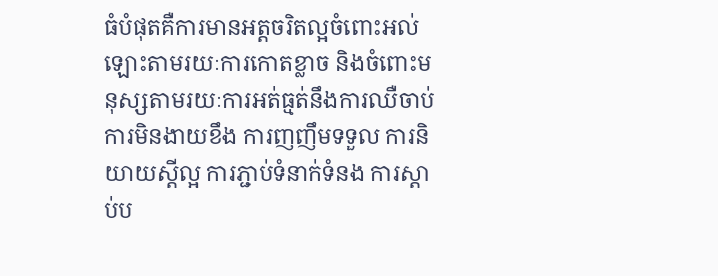ធំបំផុតគឺការមានអត្តចរិតល្អចំពោះអល់ឡោះតាមរយៈការកោតខ្លាច និងចំពោះមនុស្សតាមរយៈការអត់ធ្មត់នឹងការឈឺចាប់ ការមិនងាយខឹង ការញញឹមទទួល ការនិយាយស្តីល្អ ការភ្ជាប់ទំនាក់ទំនង ការស្តាប់ប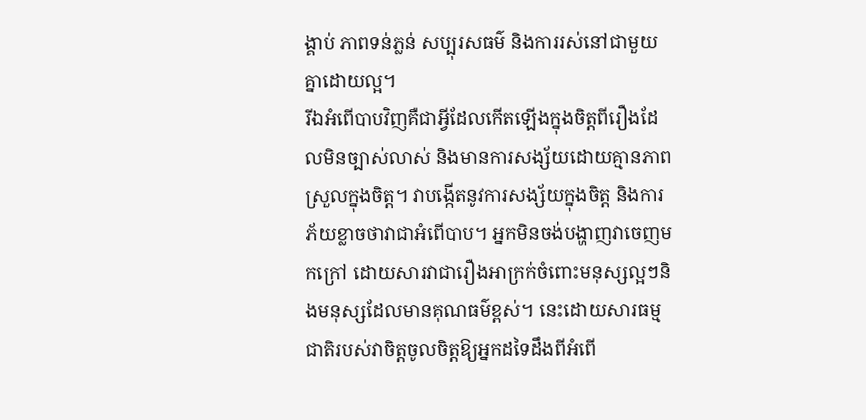ង្គាប់ ភាពទន់ភ្លន់ សប្បុរសធម៌ និងការរស់នៅជាមួយគ្នាដោយល្អ។
រីឯអំពើបាបវិញគឺជាអ្វីដែលកើតឡើងក្នុងចិត្តពីរឿងដែលមិនច្បាស់លាស់ និងមានការសង្ស័យដោយគ្មានភាពស្រួលក្នុងចិត្ត។ វាបង្កើតនូវការសង្ស័យក្នុងចិត្ត និងការភ័យខ្លាចថាវាជាអំពើបាប។ អ្នកមិនចង់បង្ហាញវាចេញមកក្រៅ ដោយសារវាជារឿងអាក្រក់ចំពោះមនុស្សល្អៗនិងមនុស្សដែលមានគុណធម៌ខ្ពស់។ នេះដោយសារធម្មជាតិរបស់វាចិត្តចូលចិត្តឱ្យអ្នកដទៃដឹងពីអំពើ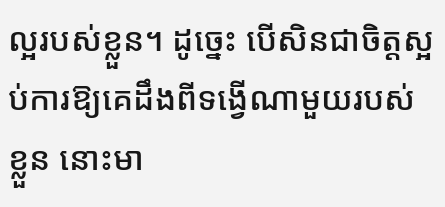ល្អរបស់ខ្លួន។ ដូច្នេះ បើសិនជាចិត្តស្អប់ការឱ្យគេដឹងពីទង្វើណាមួយរបស់ខ្លួន នោះមា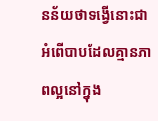នន័យថាទង្វើនោះជាអំពើបាបដែលគ្មានភាពល្អនៅក្នុង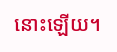នោះឡើយ។